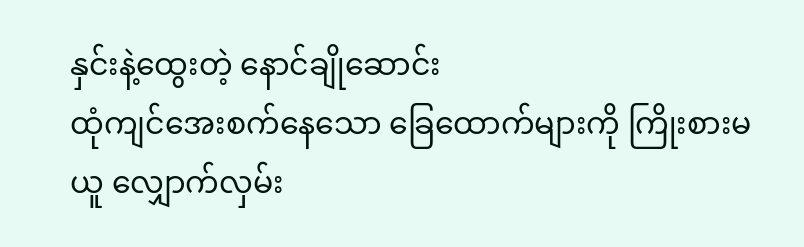နှင်းနဲ့ထွေးတဲ့ နောင်ချိုဆောင်း
ထုံကျင်အေးစက်နေသော ခြေထောက်များကို ကြိုးစားမယူ လျှောက်လှမ်း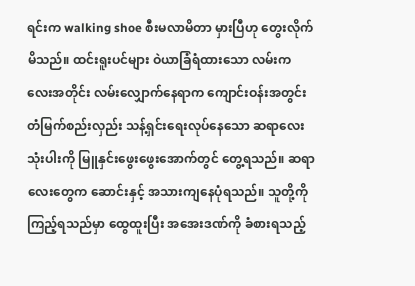ရင်းက walking shoe စီးမလာမိတာ မှားပြီဟု တွေးလိုက်မိသည်။ ထင်းရူးပင်များ ဝဲယာခြံရံထားသော လမ်းကလေးအတိုင်း လမ်းလျှောက်နေရာက ကျောင်းဝန်းအတွင်း တံမြက်စည်းလှည်း သန့်ရှင်းရေးလုပ်နေသော ဆရာလေးသုံးပါးကို မြူနှင်းဖွေးဖွေးအောက်တွင် တွေ့ရသည်။ ဆရာလေးတွေက ဆောင်းနှင့် အသားကျနေပုံရသည်။ သူတို့ကိုကြည့်ရသည်မှာ ထွေထူးပြီး အအေးဒဏ်ကို ခံစားရသည့်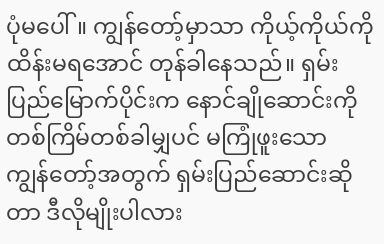ပုံမပေါ်။ ကျွန်တော့်မှာသာ ကိုယ့်ကိုယ်ကို ထိန်းမရအောင် တုန်ခါနေသည်။ ရှမ်းပြည်မြောက်ပိုင်းက နောင်ချိုဆောင်းကို တစ်ကြိမ်တစ်ခါမျှပင် မကြုံဖူးသော ကျွန်တော့်အတွက် ရှမ်းပြည်ဆောင်းဆိုတာ ဒီလိုမျိုးပါလား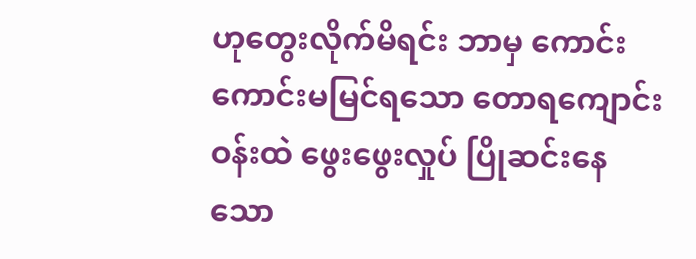ဟုတွေးလိုက်မိရင်း ဘာမှ ကောင်းကောင်းမမြင်ရသော တောရကျောင်းဝန်းထဲ ဖွေးဖွေးလှုပ် ပြိုဆင်းနေသော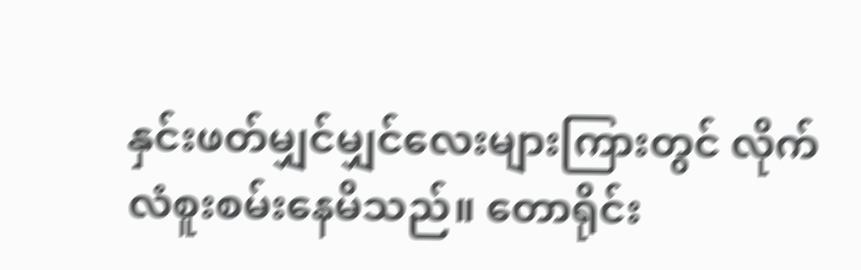နှင်းဖတ်မျှင်မျှင်လေးများကြားတွင် လိုက်လံစူးစမ်းနေမိသည်။ တောရိုင်း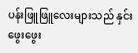ပန်းဖြူဖြူလေးများသည် နှင်းဖွေးဖွေး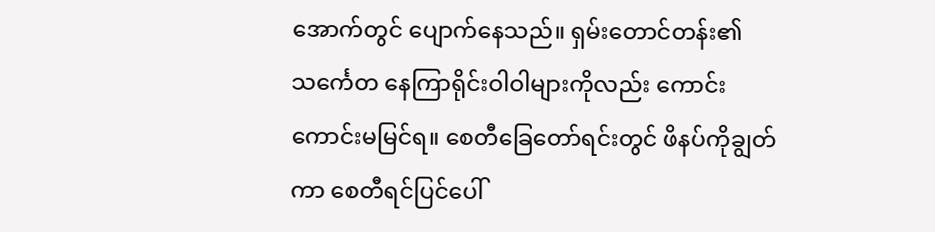အောက်တွင် ပျောက်နေသည်။ ရှမ်းတောင်တန်း၏ သင်္ကေတ နေကြာရိုင်းဝါဝါများကိုလည်း ကောင်းကောင်းမမြင်ရ။ စေတီခြေတော်ရင်းတွင် ဖိနပ်ကိုချွတ်ကာ စေတီရင်ပြင်ပေါ်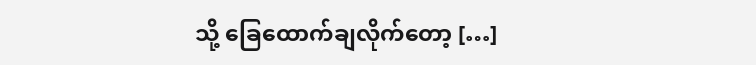သို့ ခြေထောက်ချလိုက်တော့ […]